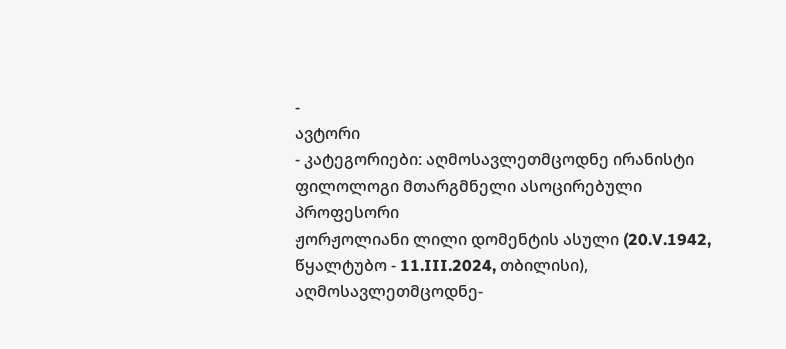-
ავტორი
- კატეგორიები: აღმოსავლეთმცოდნე ირანისტი ფილოლოგი მთარგმნელი ასოცირებული პროფესორი
ჟორჟოლიანი ლილი დომენტის ასული (20.V.1942, წყალტუბო - 11.III.2024, თბილისი), აღმოსავლეთმცოდნე-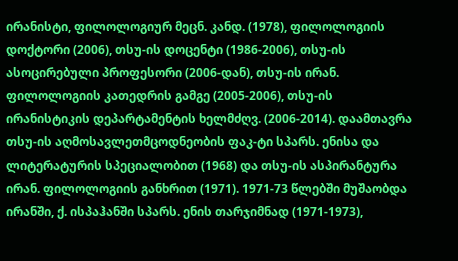ირანისტი, ფილოლოგიურ მეცნ. კანდ. (1978), ფილოლოგიის დოქტორი (2006), თსუ-ის დოცენტი (1986-2006), თსუ-ის ასოცირებული პროფესორი (2006-დან), თსუ-ის ირან. ფილოლოგიის კათედრის გამგე (2005-2006), თსუ-ის ირანისტიკის დეპარტამენტის ხელმძღვ. (2006-2014). დაამთავრა თსუ-ის აღმოსავლეთმცოდნეობის ფაკ-ტი სპარს. ენისა და ლიტერატურის სპეციალობით (1968) და თსუ-ის ასპირანტურა ირან. ფილოლოგიის განხრით (1971). 1971-73 წლებში მუშაობდა ირანში, ქ. ისპაჰანში სპარს. ენის თარჯიმნად (1971-1973),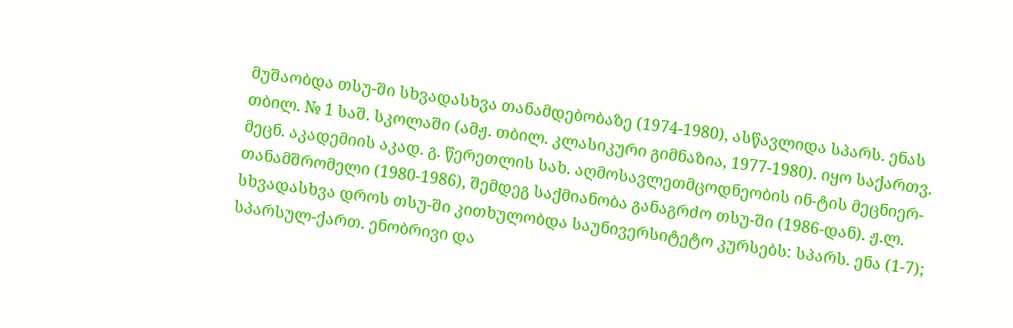მუშაობდა თსუ-ში სხვადასხვა თანამდებობაზე (1974-1980), ასწავლიდა სპარს. ენას თბილ. № 1 საშ. სკოლაში (ამჟ. თბილ. კლასიკური გიმნაზია, 1977-1980). იყო საქართვ. მეცნ. აკადემიის აკად. გ. წერეთლის სახ. აღმოსავლეთმცოდნეობის ინ-ტის მეცნიერ-თანამშრომელი (1980-1986), შემდეგ საქმიანობა განაგრძო თსუ-ში (1986-დან). ჟ.ლ. სხვადასხვა დროს თსუ-ში კითხულობდა საუნივერსიტეტო კურსებს: სპარს. ენა (1-7); სპარსულ-ქართ. ენობრივი და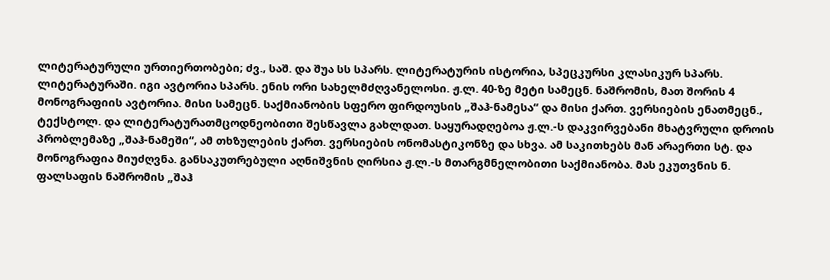ლიტერატურული ურთიერთობები; ძვ., საშ. და შუა სს სპარს. ლიტერატურის ისტორია, სპეცკურსი კლასიკურ სპარს. ლიტერატურაში. იგი ავტორია სპარს. ენის ორი სახელმძღვანელოსი. ჟ.ლ. 40-ზე მეტი სამეცნ. ნაშრომის, მათ შორის 4 მონოგრაფიის ავტორია. მისი სამეცნ. საქმიანობის სფერო ფირდოუსის „შაჰ-ნამესა“ და მისი ქართ. ვერსიების ენათმეცნ., ტექსტოლ. და ლიტერატურათმცოდნეობითი შესწავლა გახლდათ. საყურადღებოა ჟ.ლ.-ს დაკვირვებანი მხატვრული დროის პრობლემაზე „შაჰ-ნამეში“, ამ თხზულების ქართ. ვერსიების ონომასტიკონზე და სხვა. ამ საკითხებს მან არაერთი სტ. და მონოგრაფია მიუძღვნა. განსაკუთრებული აღნიშვნის ღირსია ჟ.ლ.-ს მთარგმნელობითი საქმიანობა. მას ეკუთვნის ნ. ფალსაფის ნაშრომის „შაჰ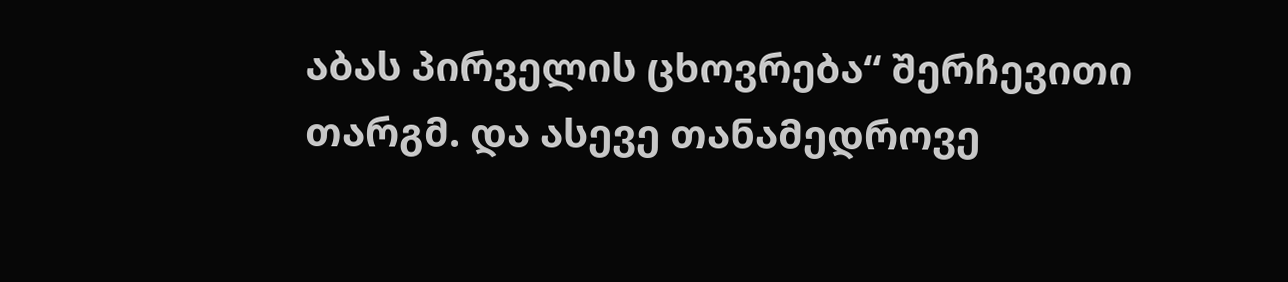აბას პირველის ცხოვრება“ შერჩევითი თარგმ. და ასევე თანამედროვე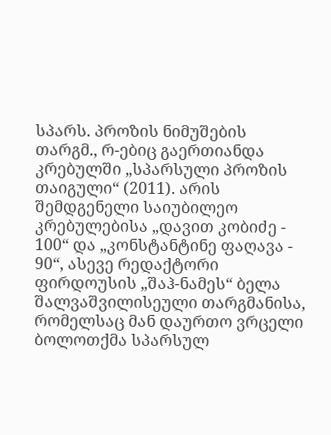სპარს. პროზის ნიმუშების თარგმ., რ-ებიც გაერთიანდა კრებულში „სპარსული პროზის თაიგული“ (2011). არის შემდგენელი საიუბილეო კრებულებისა „დავით კობიძე - 100“ და „კონსტანტინე ფაღავა - 90“, ასევე რედაქტორი ფირდოუსის „შაჰ-ნამეს“ ბელა შალვაშვილისეული თარგმანისა, რომელსაც მან დაურთო ვრცელი ბოლოთქმა სპარსულ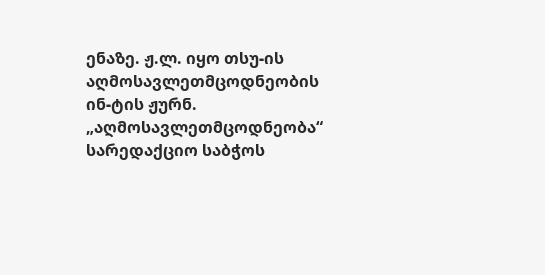ენაზე. ჟ.ლ. იყო თსუ-ის აღმოსავლეთმცოდნეობის ინ-ტის ჟურნ. „აღმოსავლეთმცოდნეობა“ სარედაქციო საბჭოს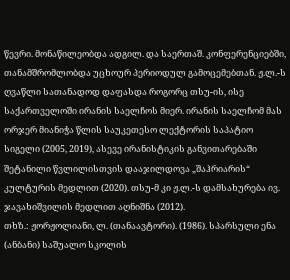წევრი. მონაწილეობდა ადგილ. და საერთაშ. კონფერენციებში, თანამშრომლობდა უცხოურ პერიოდულ გამოცემებთან. ჟ.ლ.-ს ღვაწლი სათანადოდ დაფასდა როგორც თსუ-ის, ისე საქართველოში ირანის საელჩოს მიერ. ირანის საელჩომ მას ორჯერ მიანიჭა წლის საუკეთესო ლექტორის საპატიო სიგელი (2005, 2019), ასევე ირანისტიკის განვითარებაში შეტანილი წვლილისთვის დააჯილდოვა „შაჰრიარის“ კულტურის მედლით (2020). თსუ-მ კი ჟ.ლ.-ს დამსახურება ივ. ჯავახიშვილის მედლით აღნიშნა (2012).
თხზ.: ჟორჟოლიანი, ლ. (თანაავტორი). (1986). სპარსული ენა (ანბანი) საშუალო სკოლის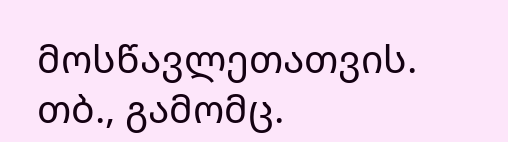მოსწავლეთათვის. თბ., გამომც.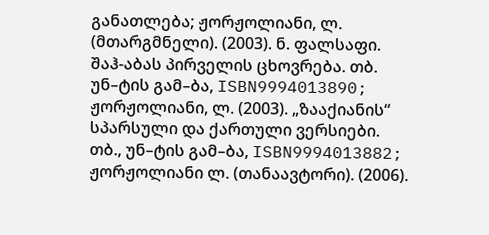განათლება; ჟორჟოლიანი, ლ. (მთარგმნელი). (2003). ნ. ფალსაფი. შაჰ-აბას პირველის ცხოვრება. თბ. უნ–ტის გამ–ბა, ISBN9994013890; ჟორჟოლიანი, ლ. (2003). „ზააქიანის“ სპარსული და ქართული ვერსიები. თბ., უნ–ტის გამ–ბა, ISBN9994013882; ჟორჟოლიანი ლ. (თანაავტორი). (2006).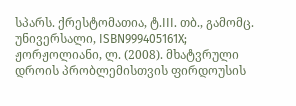სპარს. ქრესტომათია, ტ.III. თბ., გამომც. უნივერსალი, ISBN999405161X; ჟორჟოლიანი, ლ. (2008). მხატვრული დროის პრობლემისთვის ფირდოუსის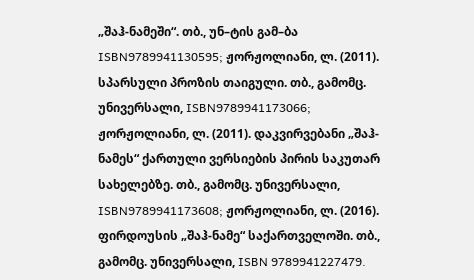„შაჰ-ნამეში“. თბ., უნ–ტის გამ–ბა ISBN9789941130595; ჟორჟოლიანი, ლ. (2011). სპარსული პროზის თაიგული. თბ., გამომც. უნივერსალი, ISBN9789941173066; ჟორჟოლიანი, ლ. (2011). დაკვირვებანი „შაჰ-ნამეს“ ქართული ვერსიების პირის საკუთარ სახელებზე. თბ., გამომც. უნივერსალი, ISBN9789941173608; ჟორჟოლიანი, ლ. (2016). ფირდოუსის „შაჰ-ნამე“ საქართველოში. თბ., გამომც. უნივერსალი, ISBN 9789941227479.